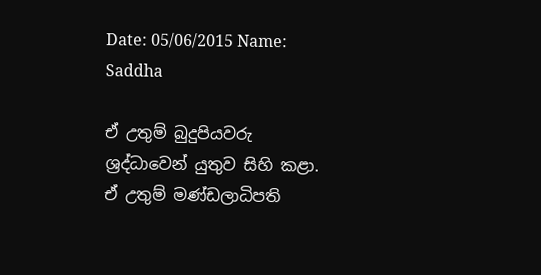Date: 05/06/2015 Name: Saddha

ඒ උතුම් බුදුපියවරු ශ්‍රද්ධාවෙන් යුතුව සිහි කළා. ඒ උතුම් මණ්ඩලාධිපති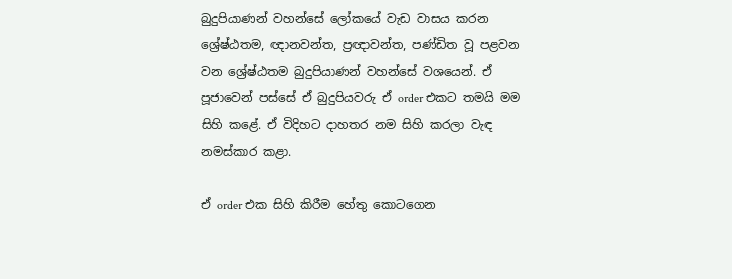බුදුපියාණන් වහන්සේ ලෝකයේ වැඩ වාසය කරන ශ්‍රේෂ්ඨතම, ඥානවන්ත, ප්‍රඥාවන්ත, පණ්ඩිත වූ පළවන වන ශ්‍රේෂ්ඨතම බුදුපියාණන් වහන්සේ වශයෙන්. ඒ පූජාවෙන් පස්සේ ඒ බුදුපියවරු ඒ order එකට තමයි මම සිහි කළේ. ඒ විදිහට දාහතර නම සිහි කරලා වැඳ නමස්කාර කළා.

ඒ order එක සිහි කිරීම හේතු කොටගෙන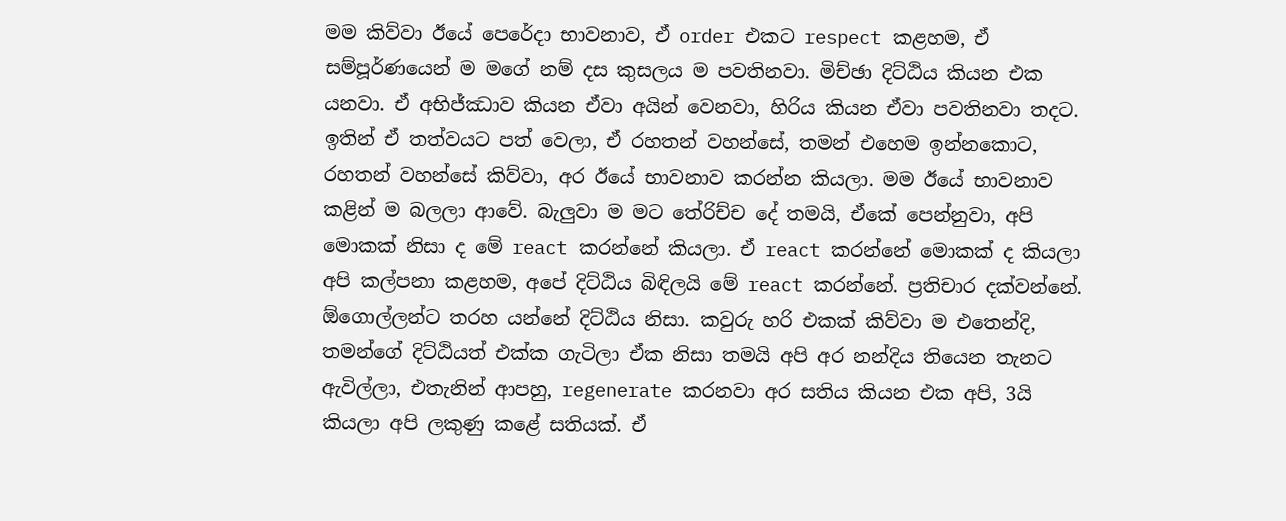මම කිව්වා ඊයේ පෙරේදා භාවනාව, ඒ order එකට respect කළහම, ඒ සම්පූර්ණයෙන් ම මගේ නම් දස කුසලය ම පවතිනවා. මිච්ඡා දිට්ඨිය කියන එක යනවා. ඒ අභිජ්ඣාව කියන ඒවා අයින් වෙනවා, හිරිය කියන ඒවා පවතිනවා තදට. ඉතින් ඒ තත්වයට පත් වෙලා, ඒ රහතන් වහන්සේ, තමන් එහෙම ඉන්නකොට, රහතන් වහන්සේ කිව්වා, අර ඊයේ භාවනාව කරන්න කියලා. මම ඊයේ භාවනාව කළින් ම බලලා ආවේ. බැලුවා ම මට තේරිච්ච දේ තමයි, ඒකේ පෙන්නුවා, අපි මොකක් නිසා ද මේ react කරන්නේ කියලා. ඒ react කරන්නේ මොකක් ද කියලා අපි කල්පනා කළහම, අපේ දිට්ඨිය බිඳිලයි මේ react කරන්නේ. ප්‍රතිචාර දක්වන්නේ. ඕගොල්ලන්ට තරහ යන්නේ දිට්ඨිය නිසා. කවුරු හරි එකක් කිව්වා ම එතෙන්දි, තමන්ගේ දිට්ඨියත් එක්ක ගැටිලා ඒක නිසා තමයි අපි අර නන්දිය තියෙන තැනට ඇවිල්ලා, එතැනින් ආපහු, regenerate කරනවා අර සතිය කියන එක අපි, 3යි කියලා අපි ලකුණු කළේ සතියක්. ඒ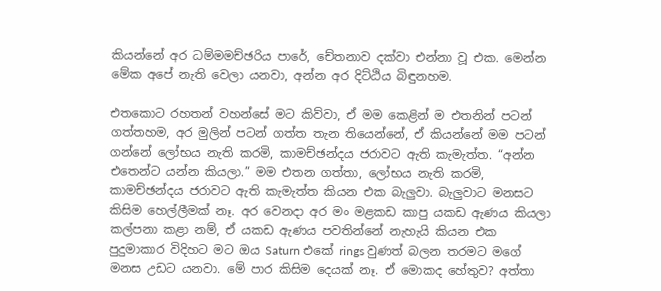කියන්නේ අර ධම්මමච්ඡරිය පාරේ, චේතනාව දක්වා එන්නා වූ එක. මෙන්න මේක අපේ නැති වෙලා යනවා, අන්න අර දිට්ඨිය බිඳුනහම.

එතකොට රහතන් වහන්සේ මට කිව්වා, ඒ මම කෙළින් ම එතනින් පටන් ගත්තහම, අර මුලින් පටන් ගත්ත තැන තියෙන්නේ, ඒ කියන්නේ මම පටන් ගන්නේ ලෝභය නැති කරමි, කාමච්ඡන්දය ජරාවට ඇති කැමැත්ත. “අන්න එතෙන්ට යන්න කියලා.” මම එතන ගත්තා, ලෝභය නැති කරමි, කාමච්ඡන්දය ජරාවට ඇති කැමැත්ත කියන එක බැලුවා. බැලුවාට මනසට කිසිම හෙල්ලීමක් නෑ. අර වෙනදා අර මං මළකඩ කාපු යකඩ ඇණය කියලා කල්පනා කළා නම්, ඒ යකඩ ඇණය පවතින්නේ නැහැයි කියන එක පුදුමාකාර විදිහට මට ඔය Saturn එකේ rings වුණත් බලන තරමට මගේ මනස උඩට යනවා. මේ පාර කිසිම දෙයක් නෑ. ඒ මොකද හේතුව? අත්තා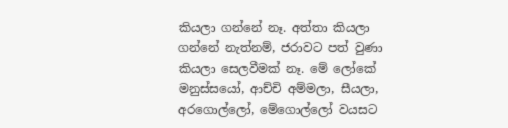කියලා ගන්නේ නෑ. අත්තා කියලා ගන්නේ නැත්නම්, ජරාවට පත් වුණා කියලා සෙලවීමක් නෑ. මේ ලෝකේ මනුස්සයෝ, ආච්චි අම්මලා, සීයලා, අරගොල්ලෝ, මේගොල්ලෝ වයසට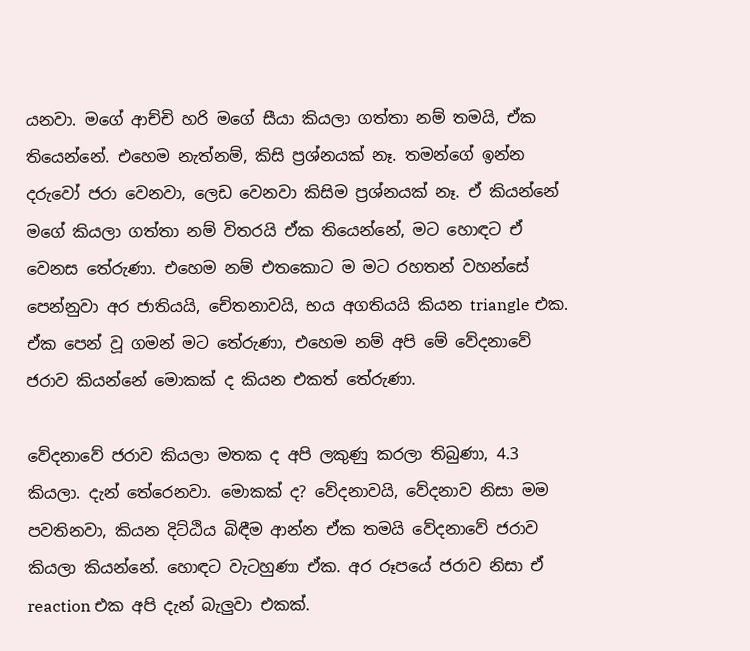යනවා. මගේ ආච්චි හරි මගේ සීයා කියලා ගත්තා නම් තමයි, ඒක තියෙන්නේ. එහෙම නැත්නම්, කිසි ප්‍රශ්නයක් නෑ. තමන්ගේ ඉන්න දරුවෝ ජරා වෙනවා, ලෙඩ වෙනවා කිසිම ප්‍රශ්නයක් නෑ. ඒ කියන්නේ මගේ කියලා ගත්තා නම් විතරයි ඒක තියෙන්නේ, මට හොඳට ඒ වෙනස තේරුණා. එහෙම නම් එතකොට ම මට රහතන් වහන්සේ පෙන්නුවා අර ජාතියයි, චේතනාවයි, භය අගතියයි කියන triangle එක. ඒක පෙන් වූ ගමන් මට තේරුණා, එහෙම නම් අපි මේ වේදනාවේ ජරාව කියන්නේ මොකක් ද කියන එකත් තේරුණා.

වේදනාවේ ජරාව කියලා මතක ද අපි ලකුණු කරලා තිබුණා, 4.3 කියලා. දැන් තේරෙනවා. මොකක් ද? වේදනාවයි, වේදනාව නිසා මම පවතිනවා, කියන දිට්ඨිය බිඳීම ආන්න ඒක තමයි වේදනාවේ ජරාව කියලා කියන්නේ. හොඳට වැටහුණා ඒක. අර රූපයේ ජරාව නිසා ඒ reaction එක අපි දැන් බැලුවා එකක්.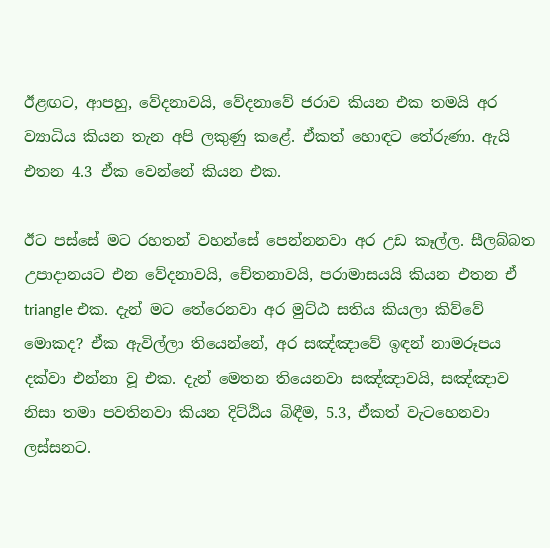ඊළඟට, ආපහු, වේදනාවයි, වේදනාවේ ජරාව කියන එක තමයි අර ව්‍යාධිය කියන තැන අපි ලකුණු කළේ. ඒකත් හොඳට තේරුණා. ඇයි එතන 4.3 ඒක වෙන්නේ කියන එක.

ඊට පස්සේ මට රහතන් වහන්සේ පෙන්නනවා අර උඩ කෑල්ල. සීලබ්බත උපාදානයට එන වේදනාවයි, චේතනාවයි, පරාමාසයයි කියන එතන ඒ triangle එක. දැන් මට තේරෙනවා අර මුට්ඨ සතිය කියලා කිව්වේ මොකද? ඒක ඇවිල්ලා තියෙන්නේ, අර සඤ්ඤාවේ ඉඳන් නාමරූපය දක්වා එන්නා වූ එක. දැන් මෙතන තියෙනවා සඤ්ඤාවයි, සඤ්ඤාව නිසා තමා පවතිනවා කියන දිට්ඨිය බිඳීම, 5.3, ඒකත් වැටහෙනවා ලස්සනට.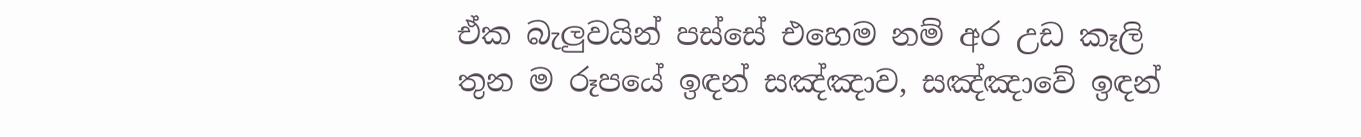ඒක බැලුවයින් පස්සේ එහෙම නම් අර උඩ කෑලි තුන ම රූපයේ ඉඳන් සඤ්ඤාව, සඤ්ඤාවේ ඉඳන්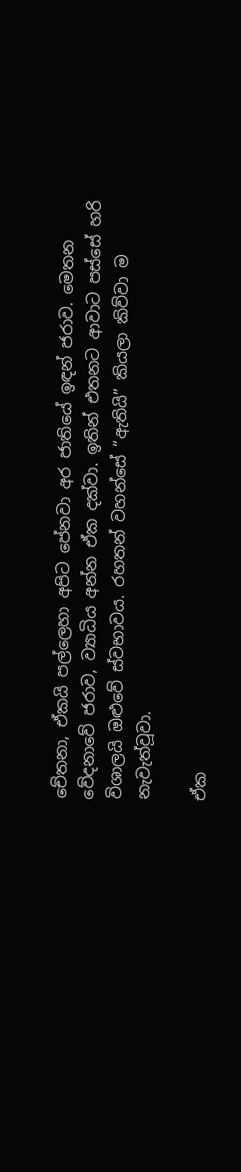චේතනා, ඒකයි පල්ලෙහා අපිට පේනවා අර ජාතියේ ඉඳන් ජරාව. මෙතන වේදනාවේ ජරාව, ව්‍යාධිය අන්න ඒක දක්වා. ඉතින් එතනට ආවාට පස්සේ හරි විශාලයි ඔළුවේ ස්වභාවය. රහතන් වහන්සේ “ඇතියි” කියලා කිව්වා ම නැවැත්වූවා.

ඒක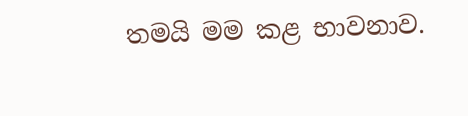තමයි මම කළ භාවනාව.